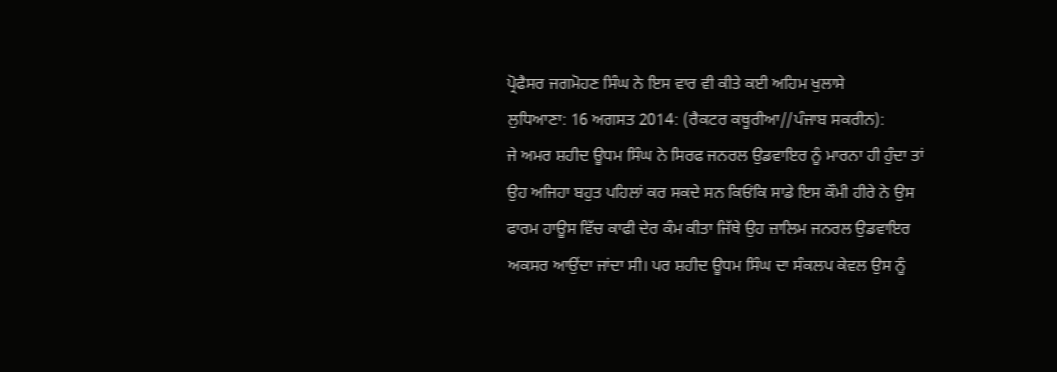ਪ੍ਰੋਫੈਸਰ ਜਗਮੋਹਣ ਸਿੰਘ ਨੇ ਇਸ ਵਾਰ ਵੀ ਕੀਤੇ ਕਈ ਅਹਿਮ ਖੁਲਾਸੇ
ਲੁਧਿਆਣਾ: 16 ਅਗਸਤ 2014: (ਰੈਕਟਰ ਕਥੂਰੀਆ//ਪੰਜਾਬ ਸਕਰੀਨ):
ਜੇ ਅਮਰ ਸ਼ਹੀਦ ਊਧਮ ਸਿੰਘ ਨੇ ਸਿਰਫ ਜਨਰਲ ਉਡਵਾਇਰ ਨੂੰ ਮਾਰਨਾ ਹੀ ਹੁੰਦਾ ਤਾਂ ਉਹ ਅਜਿਹਾ ਬਹੁਤ ਪਹਿਲਾਂ ਕਰ ਸਕਦੇ ਸਨ ਕਿਓਂਕਿ ਸਾਡੇ ਇਸ ਕੌਮੀ ਹੀਰੇ ਨੇ ਉਸ ਫਾਰਮ ਹਾਊਸ ਵਿੱਚ ਕਾਫੀ ਦੇਰ ਕੰਮ ਕੀਤਾ ਜਿੱਥੇ ਉਹ ਜ਼ਾਲਿਮ ਜਨਰਲ ਉਡਵਾਇਰ ਅਕਸਰ ਆਉਂਦਾ ਜਾਂਦਾ ਸੀ। ਪਰ ਸ਼ਹੀਦ ਊਧਮ ਸਿੰਘ ਦਾ ਸੰਕਲਪ ਕੇਵਲ ਉਸ ਨੂੰ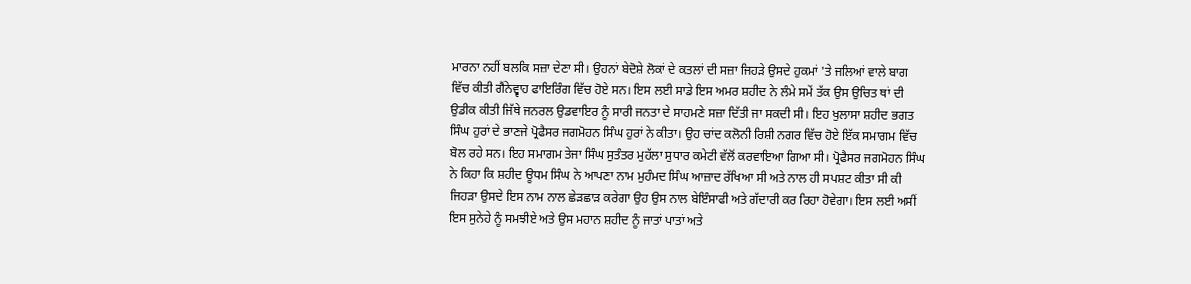ਮਾਰਨਾ ਨਹੀਂ ਬਲਕਿ ਸਜ਼ਾ ਦੇਣਾ ਸੀ। ਉਹਨਾਂ ਬੇਦੋਸ਼ੇ ਲੋਕਾਂ ਦੇ ਕਤਲਾਂ ਦੀ ਸਜ਼ਾ ਜਿਹੜੇ ਉਸਦੇ ਹੁਕਮਾਂ 'ਤੇ ਜਲਿਆਂ ਵਾਲੇ ਬਾਗ ਵਿੱਚ ਕੀਤੀ ਗੈਂਨੇਵ੍ਵਾਹ ਫਾਇਰਿੰਗ ਵਿੱਚ ਹੋਏ ਸਨ। ਇਸ ਲਈ ਸਾਡੇ ਇਸ ਅਮਰ ਸ਼ਹੀਦ ਨੇ ਲੰਮੇ ਸਮੇਂ ਤੱਕ ਉਸ ਉਚਿਤ ਥਾਂ ਦੀ ਉਡੀਕ ਕੀਤੀ ਜਿੱਥੇ ਜਨਰਲ ਉਡਵਾਇਰ ਨੂੰ ਸਾਰੀ ਜਨਤਾ ਦੇ ਸਾਹਮਣੇ ਸਜ਼ਾ ਦਿੱਤੀ ਜਾ ਸਕਦੀ ਸੀ। ਇਹ ਖੁਲਾਸਾ ਸ਼ਹੀਦ ਭਗਤ ਸਿੰਘ ਹੁਰਾਂ ਦੇ ਭਾਣਜੇ ਪ੍ਰੋਫੈਸਰ ਜਗਮੋਹਨ ਸਿੰਘ ਹੁਰਾਂ ਨੇ ਕੀਤਾ। ਉਹ ਚਾਂਦ ਕਲੋਨੀ ਰਿਸ਼ੀ ਨਗਰ ਵਿੱਚ ਹੋਏ ਇੱਕ ਸਮਾਗਮ ਵਿੱਚ ਬੋਲ ਰਹੇ ਸਨ। ਇਹ ਸਮਾਗਮ ਤੇਜਾ ਸਿੰਘ ਸੁਤੰਤਰ ਮੁਹੱਲਾ ਸੁਧਾਰ ਕਮੇਟੀ ਵੱਲੋਂ ਕਰਵਾਇਆ ਗਿਆ ਸੀ। ਪ੍ਰੋਫੈਸਰ ਜਗਮੋਹਨ ਸਿੰਘ ਨੇ ਕਿਹਾ ਕਿ ਸ਼ਹੀਦ ਊਧਮ ਸਿੰਘ ਨੇ ਆਪਣਾ ਨਾਮ ਮੁਹੰਮਦ ਸਿੰਘ ਆਜ਼ਾਦ ਰੱਖਿਆ ਸੀ ਅਤੇ ਨਾਲ ਹੀ ਸਪਸ਼ਟ ਕੀਤਾ ਸੀ ਕੀ ਜਿਹੜਾ ਉਸਦੇ ਇਸ ਨਾਮ ਨਾਲ ਛੇੜਛਾੜ ਕਰੇਗਾ ਉਹ ਉਸ ਨਾਲ ਬੇਇੰਸਾਫੀ ਅਤੇ ਗੱਦਾਰੀ ਕਰ ਰਿਹਾ ਹੋਵੇਗਾ। ਇਸ ਲਈ ਅਸੀਂ ਇਸ ਸੁਨੇਹੇ ਨੂੰ ਸਮਝੀਏ ਅਤੇ ਉਸ ਮਹਾਨ ਸ਼ਹੀਦ ਨੂੰ ਜਾਤਾਂ ਪਾਤਾਂ ਅਤੇ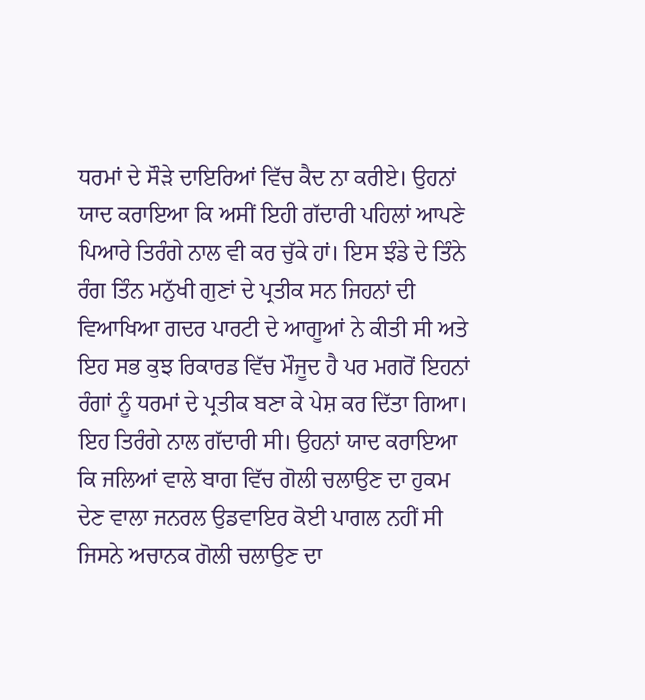ਧਰਮਾਂ ਦੇ ਸੌੜੇ ਦਾਇਰਿਆਂ ਵਿੱਚ ਕੈਦ ਨਾ ਕਰੀਏ। ਉਹਨਾਂ ਯਾਦ ਕਰਾਇਆ ਕਿ ਅਸੀਂ ਇਹੀ ਗੱਦਾਰੀ ਪਹਿਲਾਂ ਆਪਣੇ ਪਿਆਰੇ ਤਿਰੰਗੇ ਨਾਲ ਵੀ ਕਰ ਚੁੱਕੇ ਹਾਂ। ਇਸ ਝੰਡੇ ਦੇ ਤਿੰਨੇ ਰੰਗ ਤਿੰਨ ਮਨੁੱਖੀ ਗੁਣਾਂ ਦੇ ਪ੍ਰਤੀਕ ਸਨ ਜਿਹਨਾਂ ਦੀ ਵਿਆਖਿਆ ਗਦਰ ਪਾਰਟੀ ਦੇ ਆਗੂਆਂ ਨੇ ਕੀਤੀ ਸੀ ਅਤੇ ਇਹ ਸਭ ਕੁਝ ਰਿਕਾਰਡ ਵਿੱਚ ਮੌਜੂਦ ਹੈ ਪਰ ਮਗਰੋਂ ਇਹਨਾਂ ਰੰਗਾਂ ਨੂੰ ਧਰਮਾਂ ਦੇ ਪ੍ਰਤੀਕ ਬਣਾ ਕੇ ਪੇਸ਼ ਕਰ ਦਿੱਤਾ ਗਿਆ। ਇਹ ਤਿਰੰਗੇ ਨਾਲ ਗੱਦਾਰੀ ਸੀ। ਉਹਨਾਂ ਯਾਦ ਕਰਾਇਆ ਕਿ ਜਲਿਆਂ ਵਾਲੇ ਬਾਗ ਵਿੱਚ ਗੋਲੀ ਚਲਾਉਣ ਦਾ ਹੁਕਮ ਦੇਣ ਵਾਲਾ ਜਨਰਲ ਉਡਵਾਇਰ ਕੋਈ ਪਾਗਲ ਨਹੀਂ ਸੀ ਜਿਸਨੇ ਅਚਾਨਕ ਗੋਲੀ ਚਲਾਉਣ ਦਾ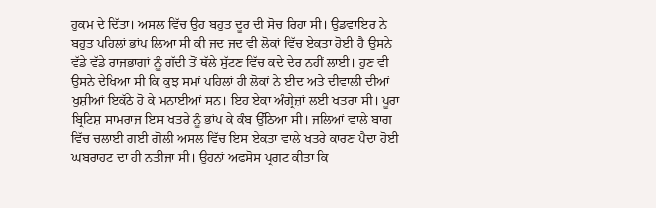ਹੁਕਮ ਦੇ ਦਿੱਤਾ। ਅਸਲ ਵਿੱਚ ਉਹ ਬਹੁਤ ਦੂਰ ਦੀ ਸੋਚ ਰਿਹਾ ਸੀ। ਉਡਵਾਇਰ ਨੇ ਬਹੁਤ ਪਹਿਲਾਂ ਭਾਂਪ ਲਿਆ ਸੀ ਕੀ ਜਦ ਜਦ ਵੀ ਲੋਕਾਂ ਵਿੱਚ ਏਕਤਾ ਹੋਈ ਹੈ ਉਸਨੇ ਵੱਡੇ ਵੱਡੇ ਰਾਜਭਾਗਾਂ ਨੂੰ ਗੱਦੀ ਤੋਂ ਥੱਲੇ ਸੁੱਟਣ ਵਿੱਚ ਕਦੇ ਦੇਰ ਨਹੀਂ ਲਾਈ। ਹੁਣ ਵੀ ਉਸਨੇ ਦੇਖਿਆ ਸੀ ਕਿ ਕੁਝ ਸਮਾਂ ਪਹਿਲਾਂ ਹੀ ਲੋਕਾਂ ਨੇ ਈਦ ਅਤੇ ਦੀਵਾਲੀ ਦੀਆਂ ਖੁਸ਼ੀਆਂ ਇਕੱਠੇ ਹੋ ਕੇ ਮਨਾਈਆਂ ਸਨ। ਇਹ ਏਕਾ ਅੰਗ੍ਰੇਜ਼ਾਂ ਲਈ ਖਤਰਾ ਸੀ। ਪੂਰਾ ਬ੍ਰਿਟਿਸ਼ ਸਾਮਰਾਜ ਇਸ ਖਤਰੇ ਨੂੰ ਭਾਂਪ ਕੇ ਕੰਬ ਉੱਠਿਆ ਸੀ। ਜਲਿਆਂ ਵਾਲੇ ਬਾਗ ਵਿੱਚ ਚਲਾਈ ਗਈ ਗੋਲੀ ਅਸਲ ਵਿੱਚ ਇਸ ਏਕਤਾ ਵਾਲੇ ਖਤਰੇ ਕਾਰਣ ਪੈਦਾ ਹੋਈ ਘਬਰਾਹਟ ਦਾ ਹੀ ਨਤੀਜਾ ਸੀ। ਉਹਨਾਂ ਅਫਸੋਸ ਪ੍ਰਗਟ ਕੀਤਾ ਕਿ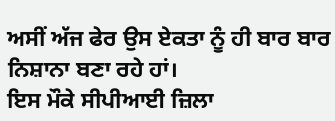ਅਸੀਂ ਅੱਜ ਫੇਰ ਉਸ ਏਕਤਾ ਨੂੰ ਹੀ ਬਾਰ ਬਾਰ ਨਿਸ਼ਾਨਾ ਬਣਾ ਰਹੇ ਹਾਂ।
ਇਸ ਮੌਕੇ ਸੀਪੀਆਈ ਜ਼ਿਲਾ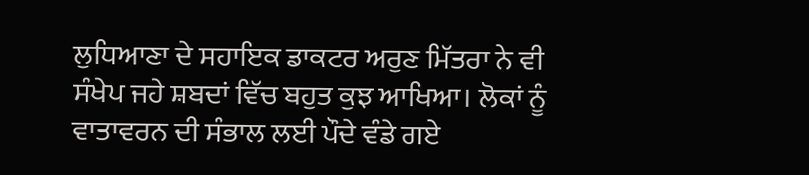ਲੁਧਿਆਣਾ ਦੇ ਸਹਾਇਕ ਡਾਕਟਰ ਅਰੁਣ ਮਿੱਤਰਾ ਨੇ ਵੀ ਸੰਖੇਪ ਜਹੇ ਸ਼ਬਦਾਂ ਵਿੱਚ ਬਹੁਤ ਕੁਝ ਆਖਿਆ। ਲੋਕਾਂ ਨੂੰ ਵਾਤਾਵਰਨ ਦੀ ਸੰਭਾਲ ਲਈ ਪੌਦੇ ਵੰਡੇ ਗਏ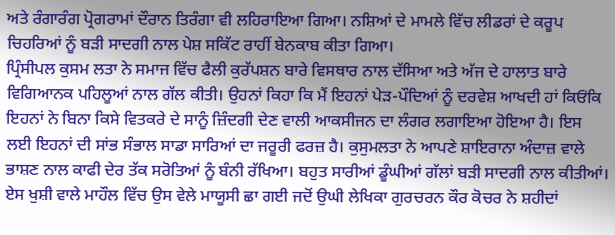ਅਤੇ ਰੰਗਾਰੰਗ ਪ੍ਰੋਗਰਾਮਾਂ ਦੌਰਾਨ ਤਿਰੰਗਾ ਵੀ ਲਹਿਰਾਇਆ ਗਿਆ। ਨਸ਼ਿਆਂ ਦੇ ਮਾਮਲੇ ਵਿੱਚ ਲੀਡਰਾਂ ਦੇ ਕਰੂਪ ਚਿਹਰਿਆਂ ਨੂੰ ਬੜੀ ਸਾਦਗੀ ਨਾਲ ਪੇਸ਼ ਸਕਿੱਟ ਰਾਹੀਂ ਬੇਨਕਾਬ ਕੀਤਾ ਗਿਆ।
ਪ੍ਰਿੰਸੀਪਲ ਕੁਸਮ ਲਤਾ ਨੇ ਸਮਾਜ ਵਿੱਚ ਫੈਲੀ ਕੁਰੱਪਸ਼ਨ ਬਾਰੇ ਵਿਸਥਾਰ ਨਾਲ ਦੱਸਿਆ ਅਤੇ ਅੱਜ ਦੇ ਹਾਲਾਤ ਬਾਰੇ ਵਿਗਿਆਨਕ ਪਹਿਲੂਆਂ ਨਾਲ ਗੱਲ ਕੀਤੀ। ਉਹਨਾਂ ਕਿਹਾ ਕਿ ਮੈਂ ਇਹਨਾਂ ਪੇੜ-ਪੌਦਿਆਂ ਨੂੰ ਦਰਵੇਸ਼ ਆਖਦੀ ਹਾਂ ਕਿਓਂਕਿ ਇਹਨਾਂ ਨੇ ਬਿਨਾ ਕਿਸੇ ਵਿਤਕਰੇ ਦੇ ਸਾਨੂੰ ਜ਼ਿੰਦਗੀ ਦੇਣ ਵਾਲੀ ਆਕਸੀਜਨ ਦਾ ਲੰਗਰ ਲਗਾਇਆ ਹੋਇਆ ਹੈ। ਇਸ ਲਈ ਇਹਨਾਂ ਦੀ ਸਾਂਭ ਸੰਭਾਲ ਸਾਡਾ ਸਾਰਿਆਂ ਦਾ ਜਰੂਰੀ ਫਰਜ਼ ਹੈ। ਕੁਸੁਮਲਤਾ ਨੇ ਆਪਣੇ ਸ਼ਾਇਰਾਨਾ ਅੰਦਾਜ਼ ਵਾਲੇ ਭਾਸ਼ਣ ਨਾਲ ਕਾਫੀ ਦੇਰ ਤੱਕ ਸਰੋਤਿਆਂ ਨੂੰ ਬੰਨੀ ਰੱਖਿਆ। ਬਹੁਤ ਸਾਰੀਆਂ ਡੂੰਘੀਆਂ ਗੱਲਾਂ ਬੜੀ ਸਾਦਗੀ ਨਾਲ ਕੀਤੀਆਂ।
ਏਸ ਖੁਸ਼ੀ ਵਾਲੇ ਮਾਹੌਲ ਵਿੱਚ ਉਸ ਵੇਲੇ ਮਾਯੂਸੀ ਛਾ ਗਈ ਜਦੋਂ ਉਘੀ ਲੇਖਿਕਾ ਗੁਰਚਰਨ ਕੌਰ ਕੋਚਰ ਨੇ ਸ਼ਹੀਦਾਂ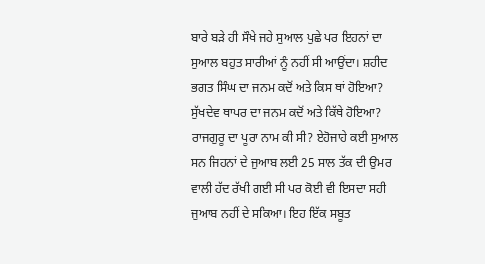ਬਾਰੇ ਬੜੇ ਹੀ ਸੌਖੇ ਜਹੇ ਸੁਆਲ ਪੁਛੇ ਪਰ ਇਹਨਾਂ ਦਾ ਸੁਆਲ ਬਹੁਤ ਸਾਰੀਆਂ ਨੂੰ ਨਹੀਂ ਸੀ ਆਉਂਦਾ। ਸ਼ਹੀਦ ਭਗਤ ਸਿੰਘ ਦਾ ਜਨਮ ਕਦੋਂ ਅਤੇ ਕਿਸ ਥਾਂ ਹੋਇਆ? ਸੁੱਖਦੇਵ ਥਾਪਰ ਦਾ ਜਨਮ ਕਦੋਂ ਅਤੇ ਕਿੱਥੇ ਹੋਇਆ? ਰਾਜਗੁਰੂ ਦਾ ਪੂਰਾ ਨਾਮ ਕੀ ਸੀ? ਏਹੋਜਾਹੇ ਕਈ ਸੁਆਲ ਸਨ ਜਿਹਨਾਂ ਦੇ ਜੁਆਬ ਲਈ 25 ਸਾਲ ਤੱਕ ਦੀ ਉਮਰ ਵਾਲੀ ਹੱਦ ਰੱਖੀ ਗਈ ਸੀ ਪਰ ਕੋਈ ਵੀ ਇਸਦਾ ਸਹੀ ਜੁਆਬ ਨਹੀਂ ਦੇ ਸਕਿਆ। ਇਹ ਇੱਕ ਸਬੂਤ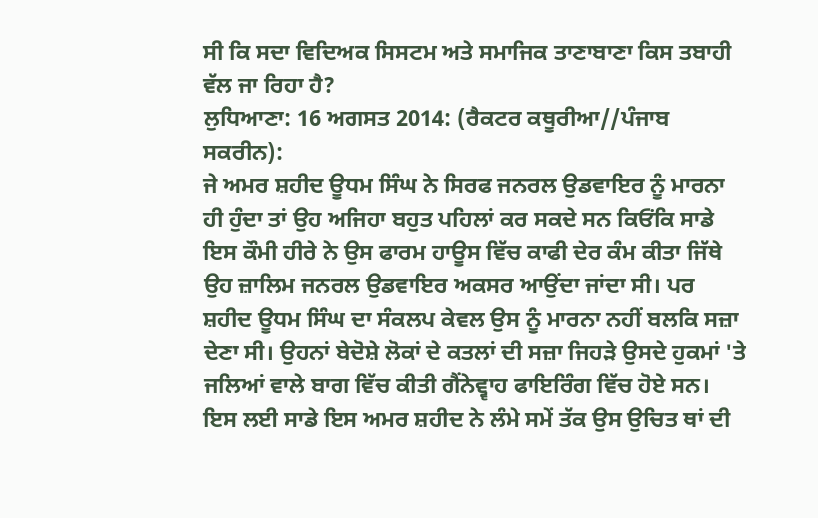ਸੀ ਕਿ ਸਦਾ ਵਿਦਿਅਕ ਸਿਸਟਮ ਅਤੇ ਸਮਾਜਿਕ ਤਾਣਾਬਾਣਾ ਕਿਸ ਤਬਾਹੀ ਵੱਲ ਜਾ ਰਿਹਾ ਹੈ?
ਲੁਧਿਆਣਾ: 16 ਅਗਸਤ 2014: (ਰੈਕਟਰ ਕਥੂਰੀਆ//ਪੰਜਾਬ ਸਕਰੀਨ):
ਜੇ ਅਮਰ ਸ਼ਹੀਦ ਊਧਮ ਸਿੰਘ ਨੇ ਸਿਰਫ ਜਨਰਲ ਉਡਵਾਇਰ ਨੂੰ ਮਾਰਨਾ ਹੀ ਹੁੰਦਾ ਤਾਂ ਉਹ ਅਜਿਹਾ ਬਹੁਤ ਪਹਿਲਾਂ ਕਰ ਸਕਦੇ ਸਨ ਕਿਓਂਕਿ ਸਾਡੇ ਇਸ ਕੌਮੀ ਹੀਰੇ ਨੇ ਉਸ ਫਾਰਮ ਹਾਊਸ ਵਿੱਚ ਕਾਫੀ ਦੇਰ ਕੰਮ ਕੀਤਾ ਜਿੱਥੇ ਉਹ ਜ਼ਾਲਿਮ ਜਨਰਲ ਉਡਵਾਇਰ ਅਕਸਰ ਆਉਂਦਾ ਜਾਂਦਾ ਸੀ। ਪਰ ਸ਼ਹੀਦ ਊਧਮ ਸਿੰਘ ਦਾ ਸੰਕਲਪ ਕੇਵਲ ਉਸ ਨੂੰ ਮਾਰਨਾ ਨਹੀਂ ਬਲਕਿ ਸਜ਼ਾ ਦੇਣਾ ਸੀ। ਉਹਨਾਂ ਬੇਦੋਸ਼ੇ ਲੋਕਾਂ ਦੇ ਕਤਲਾਂ ਦੀ ਸਜ਼ਾ ਜਿਹੜੇ ਉਸਦੇ ਹੁਕਮਾਂ 'ਤੇ ਜਲਿਆਂ ਵਾਲੇ ਬਾਗ ਵਿੱਚ ਕੀਤੀ ਗੈਂਨੇਵ੍ਵਾਹ ਫਾਇਰਿੰਗ ਵਿੱਚ ਹੋਏ ਸਨ। ਇਸ ਲਈ ਸਾਡੇ ਇਸ ਅਮਰ ਸ਼ਹੀਦ ਨੇ ਲੰਮੇ ਸਮੇਂ ਤੱਕ ਉਸ ਉਚਿਤ ਥਾਂ ਦੀ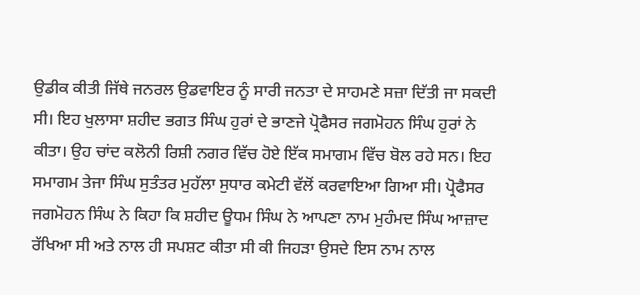ਉਡੀਕ ਕੀਤੀ ਜਿੱਥੇ ਜਨਰਲ ਉਡਵਾਇਰ ਨੂੰ ਸਾਰੀ ਜਨਤਾ ਦੇ ਸਾਹਮਣੇ ਸਜ਼ਾ ਦਿੱਤੀ ਜਾ ਸਕਦੀ ਸੀ। ਇਹ ਖੁਲਾਸਾ ਸ਼ਹੀਦ ਭਗਤ ਸਿੰਘ ਹੁਰਾਂ ਦੇ ਭਾਣਜੇ ਪ੍ਰੋਫੈਸਰ ਜਗਮੋਹਨ ਸਿੰਘ ਹੁਰਾਂ ਨੇ ਕੀਤਾ। ਉਹ ਚਾਂਦ ਕਲੋਨੀ ਰਿਸ਼ੀ ਨਗਰ ਵਿੱਚ ਹੋਏ ਇੱਕ ਸਮਾਗਮ ਵਿੱਚ ਬੋਲ ਰਹੇ ਸਨ। ਇਹ ਸਮਾਗਮ ਤੇਜਾ ਸਿੰਘ ਸੁਤੰਤਰ ਮੁਹੱਲਾ ਸੁਧਾਰ ਕਮੇਟੀ ਵੱਲੋਂ ਕਰਵਾਇਆ ਗਿਆ ਸੀ। ਪ੍ਰੋਫੈਸਰ ਜਗਮੋਹਨ ਸਿੰਘ ਨੇ ਕਿਹਾ ਕਿ ਸ਼ਹੀਦ ਊਧਮ ਸਿੰਘ ਨੇ ਆਪਣਾ ਨਾਮ ਮੁਹੰਮਦ ਸਿੰਘ ਆਜ਼ਾਦ ਰੱਖਿਆ ਸੀ ਅਤੇ ਨਾਲ ਹੀ ਸਪਸ਼ਟ ਕੀਤਾ ਸੀ ਕੀ ਜਿਹੜਾ ਉਸਦੇ ਇਸ ਨਾਮ ਨਾਲ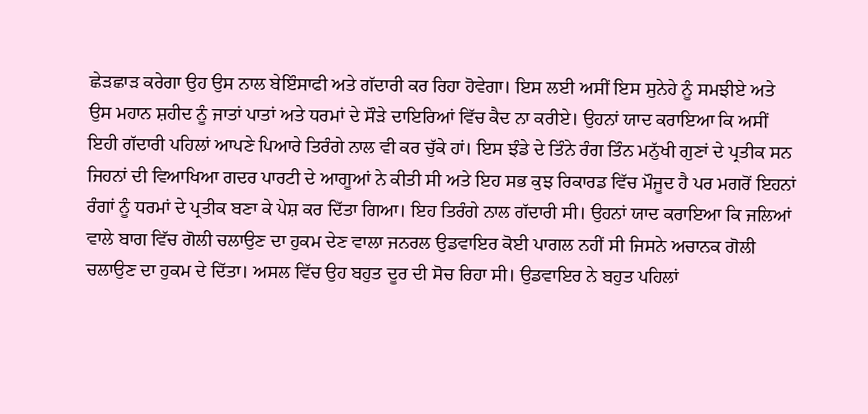ਛੇੜਛਾੜ ਕਰੇਗਾ ਉਹ ਉਸ ਨਾਲ ਬੇਇੰਸਾਫੀ ਅਤੇ ਗੱਦਾਰੀ ਕਰ ਰਿਹਾ ਹੋਵੇਗਾ। ਇਸ ਲਈ ਅਸੀਂ ਇਸ ਸੁਨੇਹੇ ਨੂੰ ਸਮਝੀਏ ਅਤੇ ਉਸ ਮਹਾਨ ਸ਼ਹੀਦ ਨੂੰ ਜਾਤਾਂ ਪਾਤਾਂ ਅਤੇ ਧਰਮਾਂ ਦੇ ਸੌੜੇ ਦਾਇਰਿਆਂ ਵਿੱਚ ਕੈਦ ਨਾ ਕਰੀਏ। ਉਹਨਾਂ ਯਾਦ ਕਰਾਇਆ ਕਿ ਅਸੀਂ ਇਹੀ ਗੱਦਾਰੀ ਪਹਿਲਾਂ ਆਪਣੇ ਪਿਆਰੇ ਤਿਰੰਗੇ ਨਾਲ ਵੀ ਕਰ ਚੁੱਕੇ ਹਾਂ। ਇਸ ਝੰਡੇ ਦੇ ਤਿੰਨੇ ਰੰਗ ਤਿੰਨ ਮਨੁੱਖੀ ਗੁਣਾਂ ਦੇ ਪ੍ਰਤੀਕ ਸਨ ਜਿਹਨਾਂ ਦੀ ਵਿਆਖਿਆ ਗਦਰ ਪਾਰਟੀ ਦੇ ਆਗੂਆਂ ਨੇ ਕੀਤੀ ਸੀ ਅਤੇ ਇਹ ਸਭ ਕੁਝ ਰਿਕਾਰਡ ਵਿੱਚ ਮੌਜੂਦ ਹੈ ਪਰ ਮਗਰੋਂ ਇਹਨਾਂ ਰੰਗਾਂ ਨੂੰ ਧਰਮਾਂ ਦੇ ਪ੍ਰਤੀਕ ਬਣਾ ਕੇ ਪੇਸ਼ ਕਰ ਦਿੱਤਾ ਗਿਆ। ਇਹ ਤਿਰੰਗੇ ਨਾਲ ਗੱਦਾਰੀ ਸੀ। ਉਹਨਾਂ ਯਾਦ ਕਰਾਇਆ ਕਿ ਜਲਿਆਂ ਵਾਲੇ ਬਾਗ ਵਿੱਚ ਗੋਲੀ ਚਲਾਉਣ ਦਾ ਹੁਕਮ ਦੇਣ ਵਾਲਾ ਜਨਰਲ ਉਡਵਾਇਰ ਕੋਈ ਪਾਗਲ ਨਹੀਂ ਸੀ ਜਿਸਨੇ ਅਚਾਨਕ ਗੋਲੀ ਚਲਾਉਣ ਦਾ ਹੁਕਮ ਦੇ ਦਿੱਤਾ। ਅਸਲ ਵਿੱਚ ਉਹ ਬਹੁਤ ਦੂਰ ਦੀ ਸੋਚ ਰਿਹਾ ਸੀ। ਉਡਵਾਇਰ ਨੇ ਬਹੁਤ ਪਹਿਲਾਂ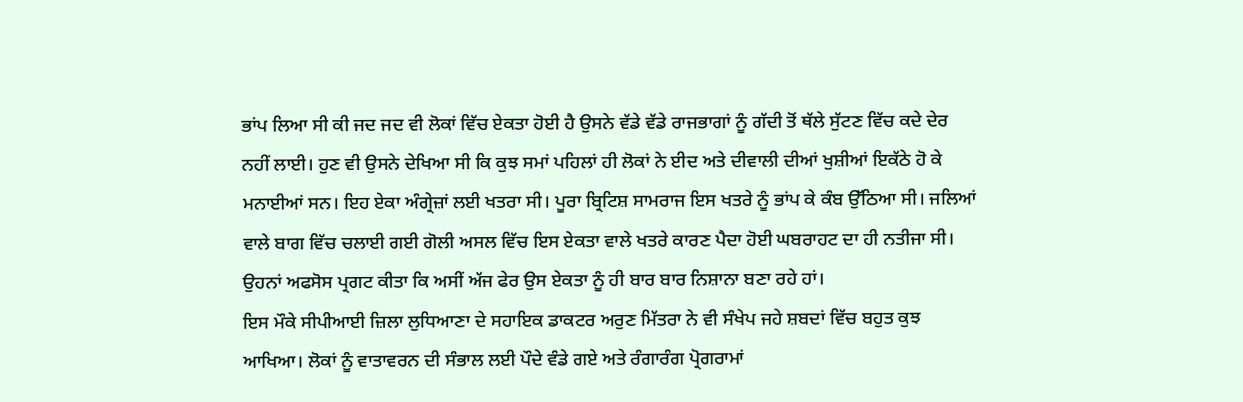ਭਾਂਪ ਲਿਆ ਸੀ ਕੀ ਜਦ ਜਦ ਵੀ ਲੋਕਾਂ ਵਿੱਚ ਏਕਤਾ ਹੋਈ ਹੈ ਉਸਨੇ ਵੱਡੇ ਵੱਡੇ ਰਾਜਭਾਗਾਂ ਨੂੰ ਗੱਦੀ ਤੋਂ ਥੱਲੇ ਸੁੱਟਣ ਵਿੱਚ ਕਦੇ ਦੇਰ ਨਹੀਂ ਲਾਈ। ਹੁਣ ਵੀ ਉਸਨੇ ਦੇਖਿਆ ਸੀ ਕਿ ਕੁਝ ਸਮਾਂ ਪਹਿਲਾਂ ਹੀ ਲੋਕਾਂ ਨੇ ਈਦ ਅਤੇ ਦੀਵਾਲੀ ਦੀਆਂ ਖੁਸ਼ੀਆਂ ਇਕੱਠੇ ਹੋ ਕੇ ਮਨਾਈਆਂ ਸਨ। ਇਹ ਏਕਾ ਅੰਗ੍ਰੇਜ਼ਾਂ ਲਈ ਖਤਰਾ ਸੀ। ਪੂਰਾ ਬ੍ਰਿਟਿਸ਼ ਸਾਮਰਾਜ ਇਸ ਖਤਰੇ ਨੂੰ ਭਾਂਪ ਕੇ ਕੰਬ ਉੱਠਿਆ ਸੀ। ਜਲਿਆਂ ਵਾਲੇ ਬਾਗ ਵਿੱਚ ਚਲਾਈ ਗਈ ਗੋਲੀ ਅਸਲ ਵਿੱਚ ਇਸ ਏਕਤਾ ਵਾਲੇ ਖਤਰੇ ਕਾਰਣ ਪੈਦਾ ਹੋਈ ਘਬਰਾਹਟ ਦਾ ਹੀ ਨਤੀਜਾ ਸੀ। ਉਹਨਾਂ ਅਫਸੋਸ ਪ੍ਰਗਟ ਕੀਤਾ ਕਿ ਅਸੀਂ ਅੱਜ ਫੇਰ ਉਸ ਏਕਤਾ ਨੂੰ ਹੀ ਬਾਰ ਬਾਰ ਨਿਸ਼ਾਨਾ ਬਣਾ ਰਹੇ ਹਾਂ।
ਇਸ ਮੌਕੇ ਸੀਪੀਆਈ ਜ਼ਿਲਾ ਲੁਧਿਆਣਾ ਦੇ ਸਹਾਇਕ ਡਾਕਟਰ ਅਰੁਣ ਮਿੱਤਰਾ ਨੇ ਵੀ ਸੰਖੇਪ ਜਹੇ ਸ਼ਬਦਾਂ ਵਿੱਚ ਬਹੁਤ ਕੁਝ ਆਖਿਆ। ਲੋਕਾਂ ਨੂੰ ਵਾਤਾਵਰਨ ਦੀ ਸੰਭਾਲ ਲਈ ਪੌਦੇ ਵੰਡੇ ਗਏ ਅਤੇ ਰੰਗਾਰੰਗ ਪ੍ਰੋਗਰਾਮਾਂ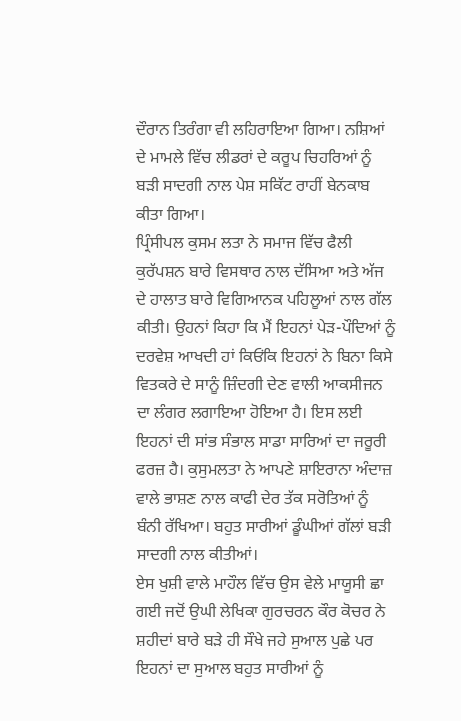ਦੌਰਾਨ ਤਿਰੰਗਾ ਵੀ ਲਹਿਰਾਇਆ ਗਿਆ। ਨਸ਼ਿਆਂ ਦੇ ਮਾਮਲੇ ਵਿੱਚ ਲੀਡਰਾਂ ਦੇ ਕਰੂਪ ਚਿਹਰਿਆਂ ਨੂੰ ਬੜੀ ਸਾਦਗੀ ਨਾਲ ਪੇਸ਼ ਸਕਿੱਟ ਰਾਹੀਂ ਬੇਨਕਾਬ ਕੀਤਾ ਗਿਆ।
ਪ੍ਰਿੰਸੀਪਲ ਕੁਸਮ ਲਤਾ ਨੇ ਸਮਾਜ ਵਿੱਚ ਫੈਲੀ ਕੁਰੱਪਸ਼ਨ ਬਾਰੇ ਵਿਸਥਾਰ ਨਾਲ ਦੱਸਿਆ ਅਤੇ ਅੱਜ ਦੇ ਹਾਲਾਤ ਬਾਰੇ ਵਿਗਿਆਨਕ ਪਹਿਲੂਆਂ ਨਾਲ ਗੱਲ ਕੀਤੀ। ਉਹਨਾਂ ਕਿਹਾ ਕਿ ਮੈਂ ਇਹਨਾਂ ਪੇੜ-ਪੌਦਿਆਂ ਨੂੰ ਦਰਵੇਸ਼ ਆਖਦੀ ਹਾਂ ਕਿਓਂਕਿ ਇਹਨਾਂ ਨੇ ਬਿਨਾ ਕਿਸੇ ਵਿਤਕਰੇ ਦੇ ਸਾਨੂੰ ਜ਼ਿੰਦਗੀ ਦੇਣ ਵਾਲੀ ਆਕਸੀਜਨ ਦਾ ਲੰਗਰ ਲਗਾਇਆ ਹੋਇਆ ਹੈ। ਇਸ ਲਈ ਇਹਨਾਂ ਦੀ ਸਾਂਭ ਸੰਭਾਲ ਸਾਡਾ ਸਾਰਿਆਂ ਦਾ ਜਰੂਰੀ ਫਰਜ਼ ਹੈ। ਕੁਸੁਮਲਤਾ ਨੇ ਆਪਣੇ ਸ਼ਾਇਰਾਨਾ ਅੰਦਾਜ਼ ਵਾਲੇ ਭਾਸ਼ਣ ਨਾਲ ਕਾਫੀ ਦੇਰ ਤੱਕ ਸਰੋਤਿਆਂ ਨੂੰ ਬੰਨੀ ਰੱਖਿਆ। ਬਹੁਤ ਸਾਰੀਆਂ ਡੂੰਘੀਆਂ ਗੱਲਾਂ ਬੜੀ ਸਾਦਗੀ ਨਾਲ ਕੀਤੀਆਂ।
ਏਸ ਖੁਸ਼ੀ ਵਾਲੇ ਮਾਹੌਲ ਵਿੱਚ ਉਸ ਵੇਲੇ ਮਾਯੂਸੀ ਛਾ ਗਈ ਜਦੋਂ ਉਘੀ ਲੇਖਿਕਾ ਗੁਰਚਰਨ ਕੌਰ ਕੋਚਰ ਨੇ ਸ਼ਹੀਦਾਂ ਬਾਰੇ ਬੜੇ ਹੀ ਸੌਖੇ ਜਹੇ ਸੁਆਲ ਪੁਛੇ ਪਰ ਇਹਨਾਂ ਦਾ ਸੁਆਲ ਬਹੁਤ ਸਾਰੀਆਂ ਨੂੰ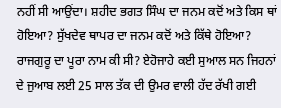ਨਹੀਂ ਸੀ ਆਉਂਦਾ। ਸ਼ਹੀਦ ਭਗਤ ਸਿੰਘ ਦਾ ਜਨਮ ਕਦੋਂ ਅਤੇ ਕਿਸ ਥਾਂ ਹੋਇਆ? ਸੁੱਖਦੇਵ ਥਾਪਰ ਦਾ ਜਨਮ ਕਦੋਂ ਅਤੇ ਕਿੱਥੇ ਹੋਇਆ? ਰਾਜਗੁਰੂ ਦਾ ਪੂਰਾ ਨਾਮ ਕੀ ਸੀ? ਏਹੋਜਾਹੇ ਕਈ ਸੁਆਲ ਸਨ ਜਿਹਨਾਂ ਦੇ ਜੁਆਬ ਲਈ 25 ਸਾਲ ਤੱਕ ਦੀ ਉਮਰ ਵਾਲੀ ਹੱਦ ਰੱਖੀ ਗਈ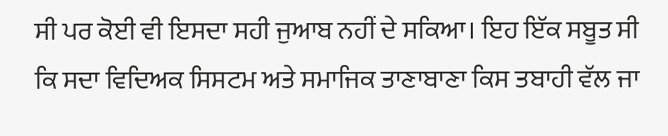ਸੀ ਪਰ ਕੋਈ ਵੀ ਇਸਦਾ ਸਹੀ ਜੁਆਬ ਨਹੀਂ ਦੇ ਸਕਿਆ। ਇਹ ਇੱਕ ਸਬੂਤ ਸੀ ਕਿ ਸਦਾ ਵਿਦਿਅਕ ਸਿਸਟਮ ਅਤੇ ਸਮਾਜਿਕ ਤਾਣਾਬਾਣਾ ਕਿਸ ਤਬਾਹੀ ਵੱਲ ਜਾ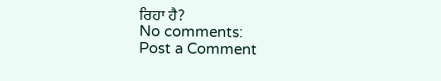ਰਿਹਾ ਹੈ?
No comments:
Post a Comment